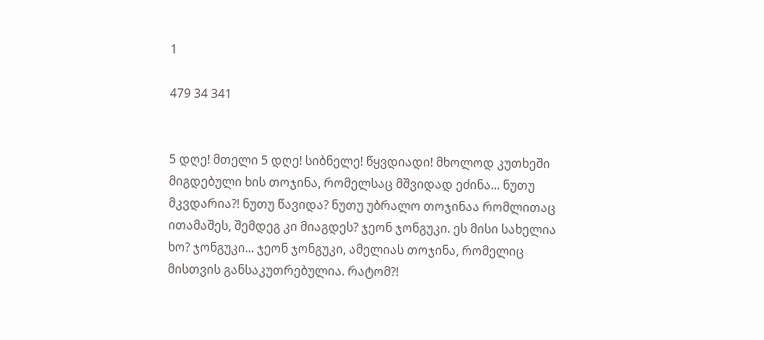1

479 34 341


5 დღე! მთელი 5 დღე! სიბნელე! წყვდიადი! მხოლოდ კუთხეში მიგდებული ხის თოჯინა, რომელსაც მშვიდად ეძინა... ნუთუ მკვდარია?! ნუთუ წავიდა? ნუთუ უბრალო თოჯინაა რომლითაც ითამაშეს, შემდეგ კი მიაგდეს? ჯეონ ჯონგუკი. ეს მისი სახელია ხო? ჯონგუკი... ჯეონ ჯონგუკი, ამელიას თოჯინა, რომელიც მისთვის განსაკუთრებულია. რატომ?!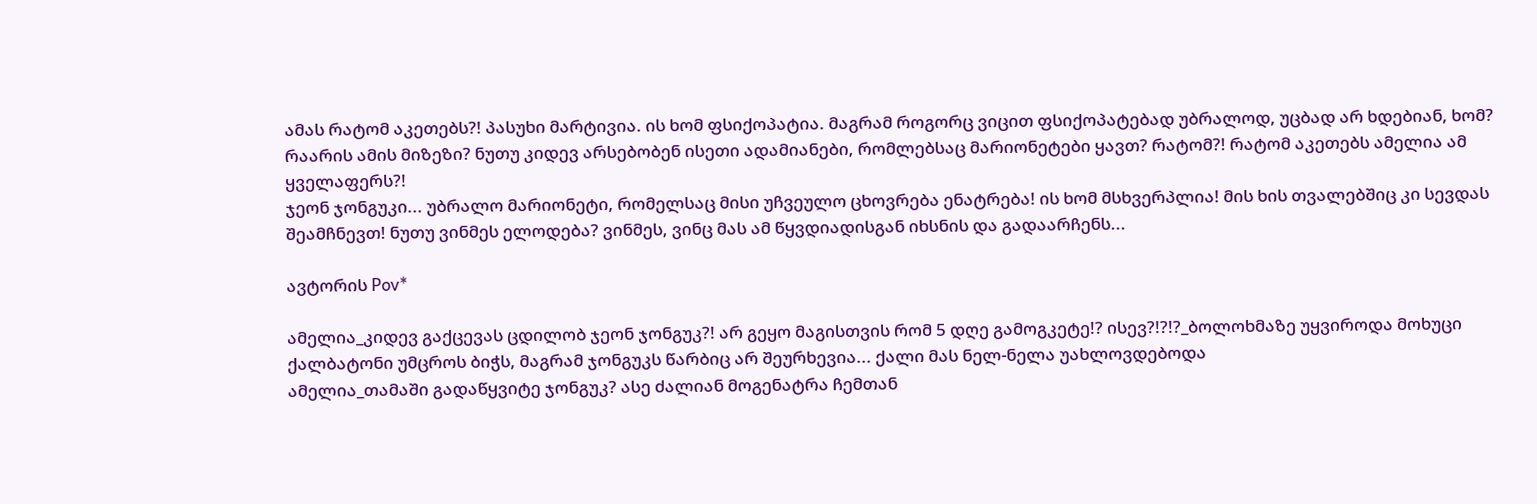ამას რატომ აკეთებს?! პასუხი მარტივია. ის ხომ ფსიქოპატია. მაგრამ როგორც ვიცით ფსიქოპატებად უბრალოდ, უცბად არ ხდებიან, ხომ? რაარის ამის მიზეზი? ნუთუ კიდევ არსებობენ ისეთი ადამიანები, რომლებსაც მარიონეტები ყავთ? რატომ?! რატომ აკეთებს ამელია ამ ყველაფერს?!
ჯეონ ჯონგუკი... უბრალო მარიონეტი, რომელსაც მისი უჩვეულო ცხოვრება ენატრება! ის ხომ მსხვერპლია! მის ხის თვალებშიც კი სევდას შეამჩნევთ! ნუთუ ვინმეს ელოდება? ვინმეს, ვინც მას ამ წყვდიადისგან იხსნის და გადაარჩენს...

ავტორის Pov*

ამელია_კიდევ გაქცევას ცდილობ ჯეონ ჯონგუკ?! არ გეყო მაგისთვის რომ 5 დღე გამოგკეტე!? ისევ?!?!?_ბოლოხმაზე უყვიროდა მოხუცი ქალბატონი უმცროს ბიჭს, მაგრამ ჯონგუკს წარბიც არ შეურხევია... ქალი მას ნელ-ნელა უახლოვდებოდა
ამელია_თამაში გადაწყვიტე ჯონგუკ? ასე ძალიან მოგენატრა ჩემთან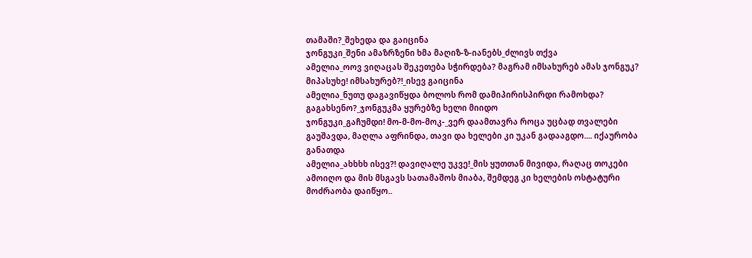თამაში?_შეხედა და გაიცინა
ჯონგუკი_შენი ამაზრზენი ხმა მაღიზ-ზ-იანებს_ძლივს თქვა
ამელია_ოოვ ვიღაცას შეკეთება სჭირდება? მაგრამ იმსახურებ ამას ჯონგუკ? მიპასუხე! იმსახურებ?!_ისევ გაიცინა
ამელია_ნუთუ დაგავიწყდა ბოლოს რომ დამიპირისპირდი რამოხდა? გაგახსენო?_ჯონგუკმა ყურებზე ხელი მიიდო
ჯონგუკი_გაჩუმდი! მო-მ-მო-მოკ-_ვერ დაამთავრა როცა უცბად თვალები გაუშავდა, მაღლა აფრინდა, თავი და ხელები კი უკან გადააგდო.... იქაურობა განათდა
ამელია_ახხხხ ისევ?! დავიღალე უკვე!_მის ყუთთან მივიდა, რაღაც თოკები ამოიღო და მის მსგავს სათამაშოს მიაბა, შემდეგ კი ხელების ოსტატური მოძრაობა დაიწყო..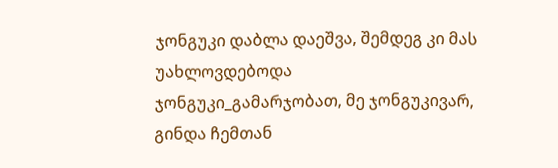ჯონგუკი დაბლა დაეშვა, შემდეგ კი მას უახლოვდებოდა
ჯონგუკი_გამარჯობათ, მე ჯონგუკივარ, გინდა ჩემთან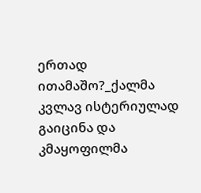ერთად ითამაშო?_ქალმა კვლავ ისტერიულად გაიცინა და კმაყოფილმა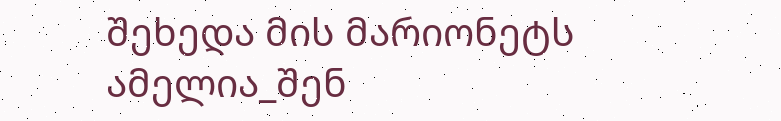შეხედა მის მარიონეტს
ამელია_შენ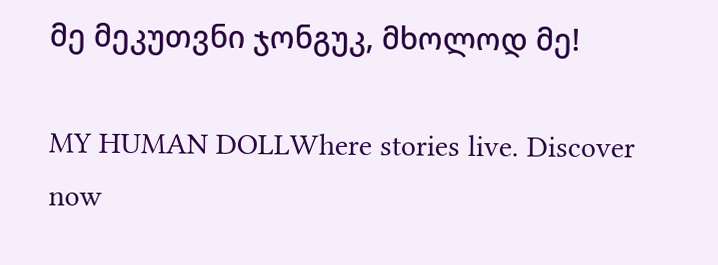მე მეკუთვნი ჯონგუკ, მხოლოდ მე!

MY HUMAN DOLLWhere stories live. Discover now